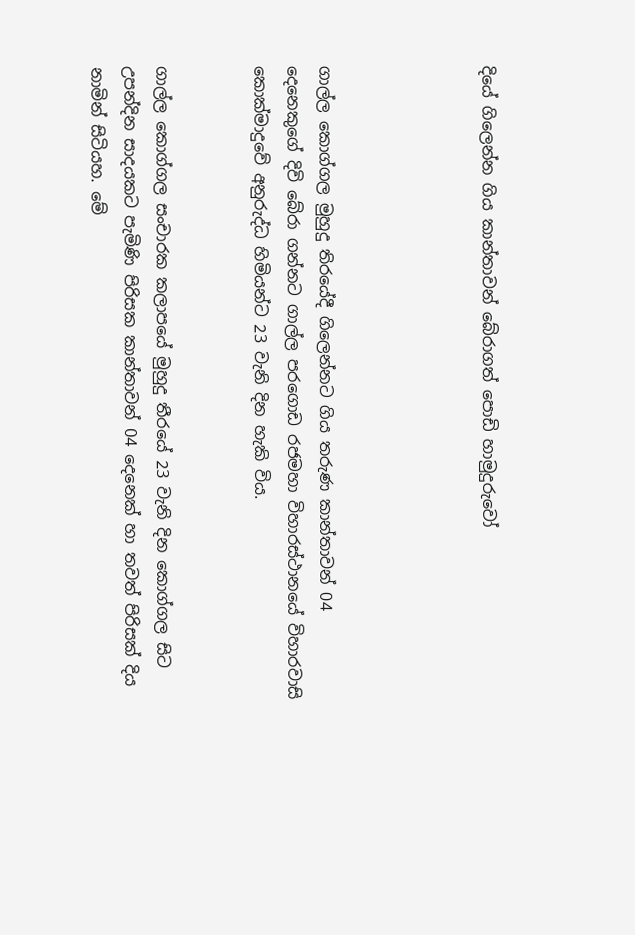දියේ ගිලෙන්න ගිය කාන්තාවන් බේරාගත් පොඩි හාමුදුරුවෝ




ගාල්ල කොග්ගල මුහුදු තිරයේදී ගිලෙන්නට ගිය තරුණ කාන්තාවන් 04 දෙනෙකුගේ දිවි බේරා ගන්නට ගාල්ල පරගොඩ රජමහා විහාරස්ථානයේ විහාරවාසි කොක්මාදුවේ අනුරුද්ධ හිමියන්ට 23 වැනි දින හැකි විය.


ගාල්ල කොග්ගල සංචාරක කලාපයේ මුහුදු තීරයේ 23 වැනි දින කොග්ගල සිට උපන්දින සාදයකට පැමිණි පිරිසක කාන්තාවන් 04 දෙනෙක් හා තවත් පිරිසක් දිය නාමින් සිටියහ. මේ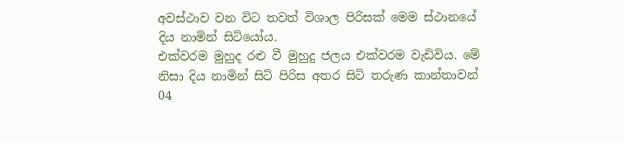අවස්ථාව වන විට තවත් විශාල පිරිසක් මෙම ස්ථානයේ දිය නාමින් සිටියෝය.
එක්වරම මුහුද රළු වී මුහුදු ජලය එක්වරම වැඩිවිය. මේ නිසා දිය නාමින් සිටි පිරිස අතර සිටි තරුණ කාන්තාවන් 04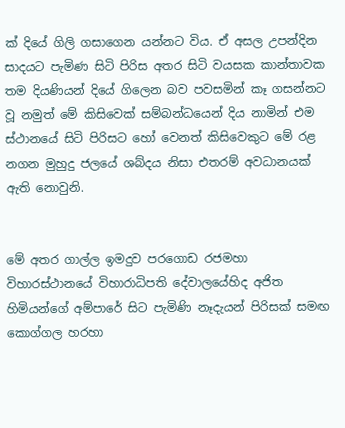ක් දියේ ගිලි ගසාගෙන යන්නට විය. ඒ අසල උපන්දින සාදයට පැමිණ සිටි පිරිස අතර සිටි වයසක කාන්තාවක තම දියණියන් දියේ ගිලෙන බව පවසමින් කෑ ගසන්නට වූ නමුත් මේ කිසිවෙක් සම්බන්ධයෙන් දිය නාමින් එම ස්ථානයේ සිටි පිරිසට හෝ වෙනත් කිසිවෙකුට මේ රළ නගන මුහුදු ජලයේ ශබ්දය නිසා එතරම් අවධානයක් ඇති නොවුනි.


මේ අතර ගාල්ල ඉමදුව පරගොඩ රජමහා විහාරස්ථානයේ විහාරාධිපති දේවාලයේහිද අජිත හිමියන්ගේ අම්පාරේ සිට පැමිණි නෑදැයන් පිරිසක් සමඟ කොග්ගල හරහා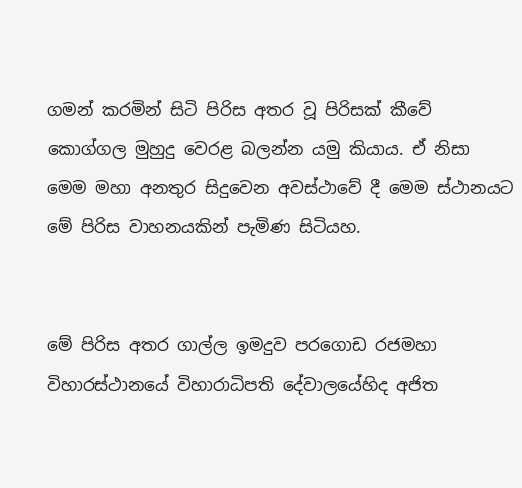ගමන් කරමින් සිටි පිරිස අතර වූ පිරිසක් කීවේ කොග්ගල මුහුදු වෙරළ බලන්න යමු කියාය. ඒ නිසා මෙම මහා අනතුර සිදුවෙන අවස්ථාවේ දී මෙම ස්ථානයට මේ පිරිස වාහනයකින් පැමිණ සිටියහ.


මේ පිරිස අතර ගාල්ල ඉමදුව පරගොඩ රජමහා විහාරස්ථානයේ විහාරාධිපති දේවාලයේහිද අජිත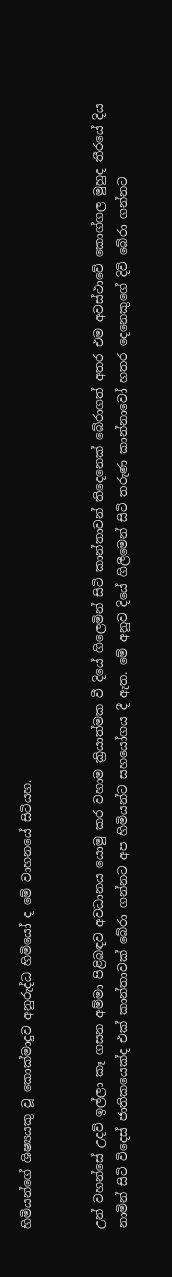හිමියන්ගේ ශිෂ්‍යයකු වූ කොක්මාදුව අනුරුද්ධ හිමියෝ ද මේ වාහනයේ සිටියහ.


උන් වහන්සේ උදව් ඉල්ලා කෑ ගසන අම්මා පිළිබඳව අවධානය යොමු කර වහාම ක්‍රියාත්මක වී දියේ ගිලෙමින් සිටි කාන්තාවන් තිදෙනෙක් බේරාගත් අතර එම අවස්ථාවේ කොග්ගල මුහුද තීරයේ දිය නාමින් සිටි විදෙස් ජාතිකයෙක්ද එක් කාන්තාවක් බේරා ගන්නට අප හිමියන්ට සහයෝගය දී ඇත. මේ අනුව දියේ ගිලීමෙන් සිටි තරුණ කාන්නාවෝ හතර දෙනෙකුගේ දිවි බේරා ගන්නට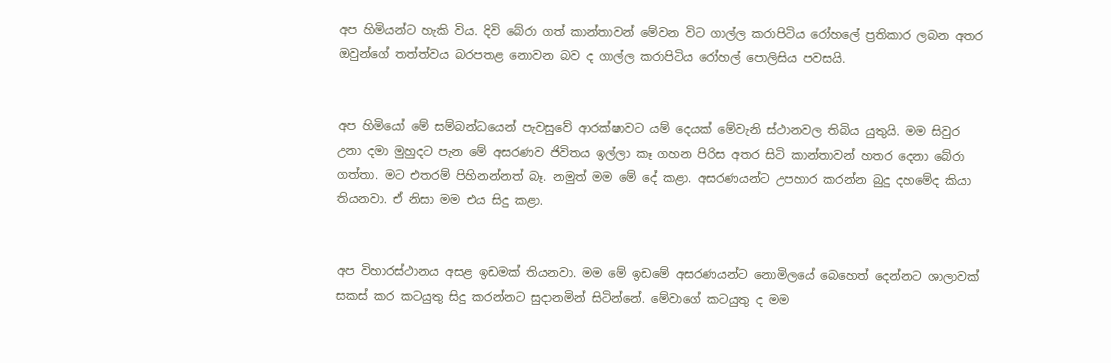අප හිමියන්ට හැකි විය. දිවි බේරා ගත් කාන්තාවන් මේවන විට ගාල්ල කරාපිටිය රෝහලේ ප්‍රතිකාර ලබන අතර ඔවුන්ගේ තත්ත්වය බරපතළ නොවන බව ද ගාල්ල කරාපිටිය රෝහල් පොලිසිය පවසයි.


අප හිමියෝ මේ සම්බන්ධයෙන් පැවසුවේ ආරක්ෂාවට යම් දෙයක් මේවැනි ස්ථානවල තිබිය යුතුයි. මම සිවුර උනා දමා මුහුදට පැන මේ අසරණව ජිවිතය ඉල්ලා කෑ ගහන පිරිස අතර සිටි කාන්තාවන් හතර දෙනා බේරා ගත්තා. මට එතරම් පිහිනන්නත් බෑ. නමුත් මම මේ දේ කළා. අසරණයන්ට උපහාර කරන්න බුදු දහමේද කියා තියනවා. ඒ නිසා මම එය සිදු කළා.


අප විහාරස්ථානය අසළ ඉඩමක් තියනවා. මම මේ ඉඩමේ අසරණයන්ට නොමිලයේ බෙහෙත් දෙන්නට ශාලාවක් සකස් කර කටයුතු සිදු කරන්නට සුදානමින් සිටින්නේ. මේවාගේ කටයුතු ද මම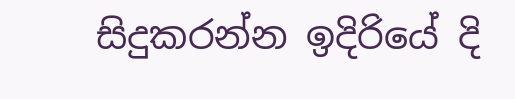සිදුකරන්න ඉදිරියේ දි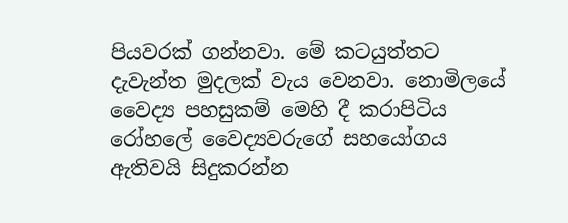පියවරක් ගන්නවා. මේ කටයුත්තට දැවැන්ත මුදලක් වැය වෙනවා. නොමිලයේ වෛද්‍ය පහසුකම් මෙහි දී කරාපිටිය රෝහලේ වෛද්‍යවරුගේ සහයෝගය ඇතිවයි සිදුකරන්න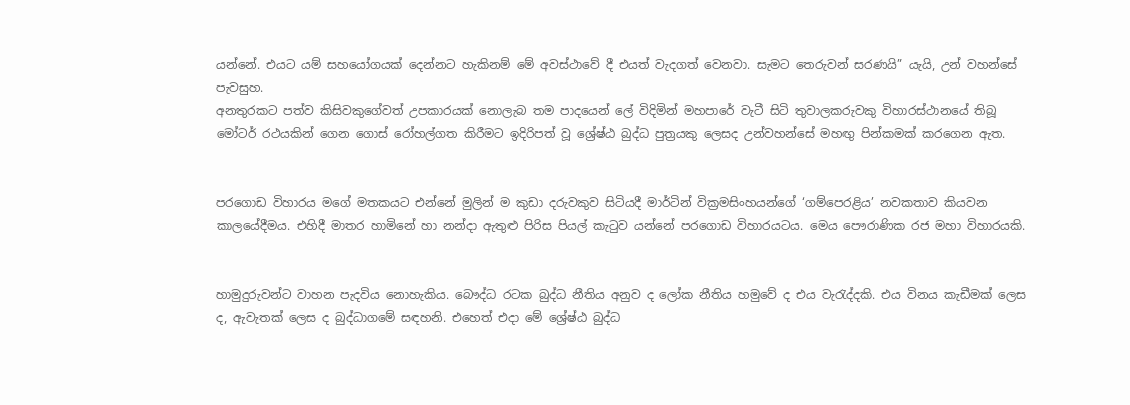යන්නේ. එයට යම් සහයෝගයක් දෙන්නට හැකිනම් මේ අවස්ථාවේ දී එයත් වැදගත් වෙනවා. සැමට තෙරුවන් සරණයි” යැයි, උන් වහන්සේ පැවසුහ.
අනතුරකට පත්ව කිසිවකුගේවත් උපකාරයක් නොලැබ තම පාදයෙන් ලේ විදිමින් මහපාරේ වැටී සිටි තුවාලකරුවකු විහාරස්ථානයේ තිබූ මෝටර් රථයකින් ගෙන ගොස් රෝහල්ගත කිරීමට ඉදිරිපත් වූ ශ්‍රේෂ්ඨ බුද්ධ පුත්‍රයකු ලෙසද උන්වහන්සේ මහඟු පින්කමක් කරගෙන ඇත.


පරගොඩ විහාරය මගේ මතකයට එන්නේ මුලින් ම කුඩා දරුවකුව සිටියදී මාර්ටින් වික්‍රමසිංහයන්ගේ ‘ගම්පෙරළිය’ නවකතාව කියවන කාලයේදීමය. එහිදී මාතර හාමිනේ හා නන්දා ඇතුළු පිරිස පියල් කැටුව යන්නේ පරගොඩ විහාරයටය. මෙය පෞරාණික රජ මහා විහාරයකි.


හාමුදුරුවන්ට වාහන පැදවිය නොහැකිය. බෞද්ධ රටක බුද්ධ නීතිය අනුව ද ලෝක නීතිය හමුවේ ද එය වැරැද්දකි. එය විනය කැඩීමක් ලෙස ද, ඇවැතක් ලෙස ද බුද්ධාගමේ සඳහනි. එහෙත් එදා මේ ශ්‍රේෂ්ඨ බුද්ධ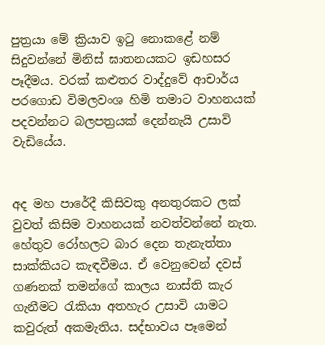පුත්‍රයා මේ ක්‍රියාව ඉටු නොකළේ නම් සිදුවන්නේ මිනිස් ඝාතනයකට ඉඩහසර පෑදීමය. වරක් කළුතර වාද්දුවේ ආචාර්ය පරගොඩ විමලවංශ හිමි තමාට වාහනයක් පදවන්නට බලපත්‍රයක් දෙන්නැයි උසාවි වැඩියේය.


අද මහ පාරේදී කිසිවකු අනතුරකට ලක් වුවත් කිසිම වාහනයක් නවත්වන්නේ නැත. හේතුව රෝහලට බාර දෙන තැනැත්තා සාක්කියට කැඳවීමය. ඒ වෙනුවෙන් දවස් ගණනක් තමන්ගේ කාලය නාස්ති කැර ගැනීමට රැකියා අතහැර උසාවි යාමට කවුරුත් අකමැතිය. සද්භාවය පෑමෙන්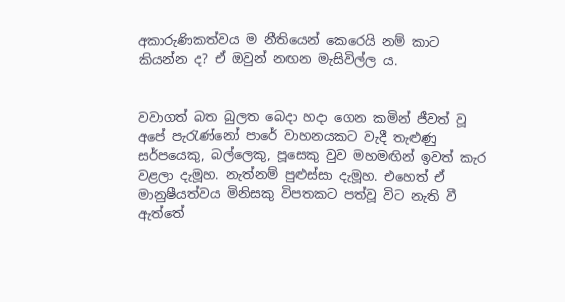අකාරුණිකත්වය ම නීතියෙන් කෙරෙයි නම් කාට කියන්න ද? ඒ ඔවුන් නඟන මැසිවිල්ල ය.


වවාගත් බත බුලත බෙදා හදා ගෙන කමින් ජීවත් වූ අපේ පැරැණ්නෝ පාරේ වාහනයකට වැදී තැළුණු සර්පයෙකු, බල්ලෙකු, පූසෙකු වුව මහමඟින් ඉවත් කැර වළලා දැමූහ. නැත්නම් පුළුස්සා දැමූහ. එහෙත් ඒ මානුෂීයත්වය මිනිසකු විපතකට පත්වූ විට නැති වී ඇත්තේ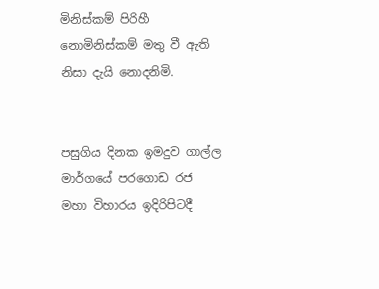මිනිස්කම් පිරිහී නොමිනිස්කම් මතු වී ඇති නිසා දැයි නොදනිමි.


පසුගිය දිනක ඉමදුව ගාල්ල මාර්ගයේ පරගොඩ රජ මහා විහාරය ඉදිරිපිටදී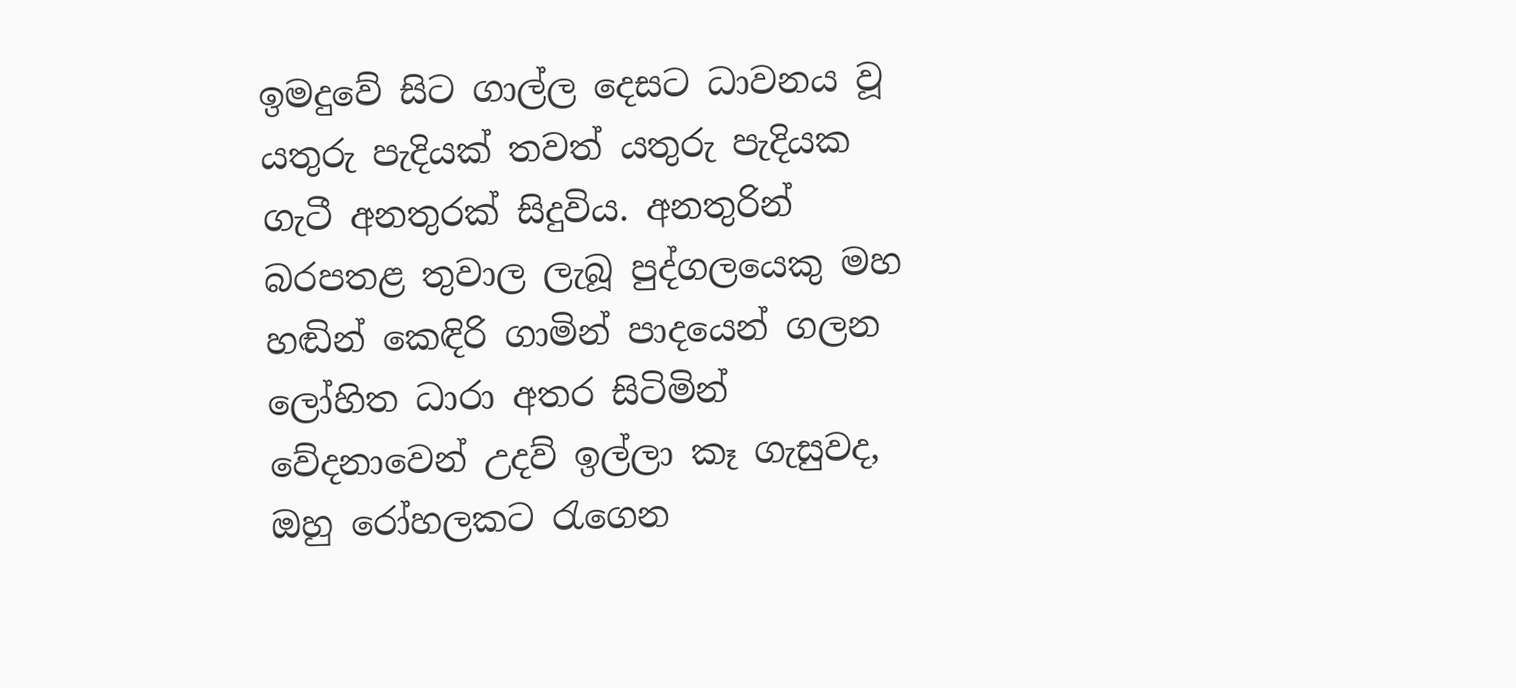ඉමදුවේ සිට ගාල්ල දෙසට ධාවනය වූ යතුරු පැදියක් තවත් යතුරු පැදියක ගැටී අනතුරක් සිදුවිය. අනතුරින් බරපතළ තුවාල ලැබූ පුද්ගලයෙකු මහ හඬින් කෙඳිරි ගාමින් පාදයෙන් ගලන ලෝහිත ධාරා අතර සිටිමින් වේදනාවෙන් උදව් ඉල්ලා කෑ ගැසුවද, ඔහු රෝහලකට රැගෙන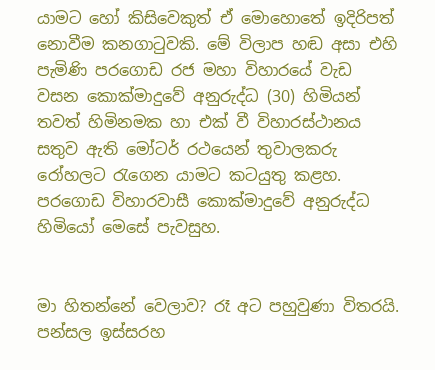යාමට හෝ කිසිවෙකුත් ඒ මොහොතේ ඉදිරිපත් නොවීම කනගාටුවකි. මේ විලාප හඬ අසා එහි පැමිණි පරගොඩ රජ මහා විහාරයේ වැඩ වසන කොක්මාදුවේ අනුරුද්ධ (30) හිමියන් තවත් හිමිනමක හා එක් වී විහාරස්ථානය සතුව ඇති මෝටර් රථයෙන් තුවාලකරු රෝහලට රැගෙන යාමට කටයුතු කළහ.
පරගොඩ විහාරවාසී කොක්මාදුවේ අනුරුද්ධ හිමියෝ මෙසේ පැවසුහ.


මා හිතන්නේ වෙලාව? රෑ අට පහුවුණා විතරයි. පන්සල ඉස්සරහ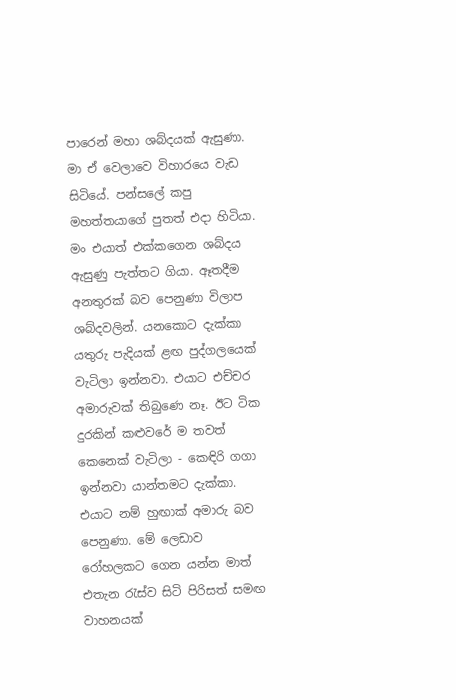පාරෙන් මහා ශබ්දයක් ඇසුණා. මා ඒ වෙලාවෙ විහාරයෙ වැඩ සිටියේ. පන්සලේ කපු මහත්තයාගේ පුතත් එදා හිටියා. මං එයාත් එක්කගෙන ශබ්දය ඇසුණු පැත්තට ගියා. ඈතදීම අනතුරක් බව පෙනුණා විලාප ශබ්දවලින්. යනකොට දැක්කා යතුරු පැදියක් ළඟ පුද්ගලයෙක් වැටිලා ඉන්නවා. එයාට එච්චර අමාරුවක් තිබුණෙ නෑ. ඊට ටික දුරකින් කළුවරේ ම තවත් කෙනෙක් වැටිලා - කෙඳිරි ගගා ඉන්නවා යාන්තමට දැක්කා. එයාට නම් හුඟාක් අමාරු බව පෙනුණා. මේ ලෙඩාව රෝහලකට ගෙන යන්න මාත් එතැන රැස්ව සිටි පිරිසත් සමඟ වාහනයක්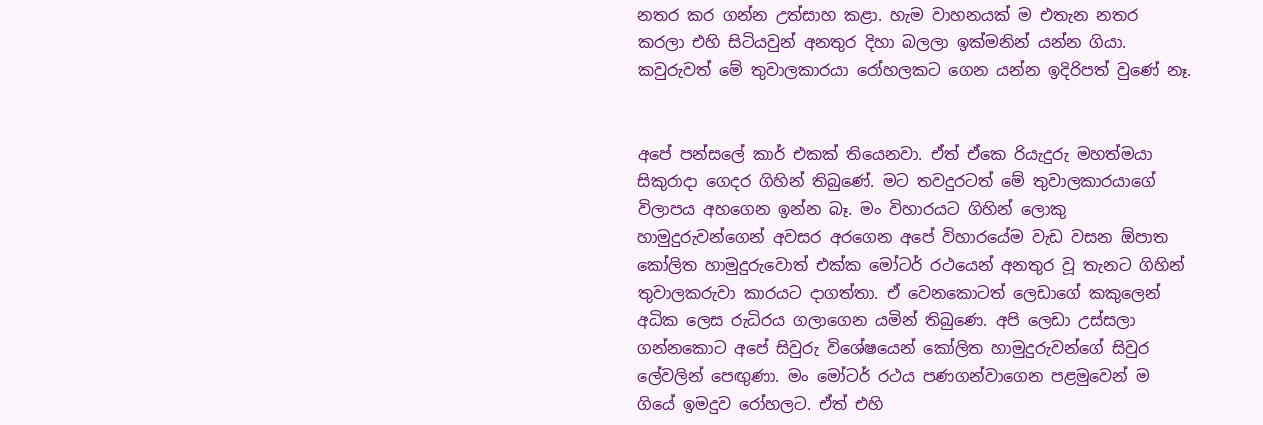නතර කර ගන්න උත්සාහ කළා. හැම වාහනයක් ම එතැන නතර කරලා එහි සිටියවුන් අනතුර දිහා බලලා ඉක්මනින් යන්න ගියා. කවුරුවත් මේ තුවාලකාරයා රෝහලකට ගෙන යන්න ඉදිරිපත් වුණේ නෑ.


අපේ පන්සලේ කාර් එකක් තියෙනවා. ඒත් ඒකෙ රියැදුරු මහත්මයා සිකුරාදා ගෙදර ගිහින් තිබුණේ. මට තවදුරටත් මේ තුවාලකාරයාගේ විලාපය අහගෙන ඉන්න බෑ. මං විහාරයට ගිහින් ලොකු හාමුදුරුවන්ගෙන් අවසර අරගෙන අපේ විහාරයේම වැඩ වසන ඕපාත කෝලිත හාමුදුරුවොත් එක්ක මෝටර් රථයෙන් අනතුර වූ තැනට ගිහින් තුවාලකරුවා කාරයට දාගත්තා. ඒ වෙනකොටත් ලෙඩාගේ කකුලෙන් අධික ලෙස රුධිරය ගලාගෙන යමින් තිබුණෙ. අපි ලෙඩා උස්සලා ගන්නකොට අපේ සිවුරු විශේෂයෙන් කෝලිත හාමුදුරුවන්ගේ සිවුර ලේවලින් පෙඟුණා. මං මෝටර් රථය පණගන්වාගෙන පළමුවෙන් ම ගියේ ඉමදුව රෝහලට. ඒත් එහි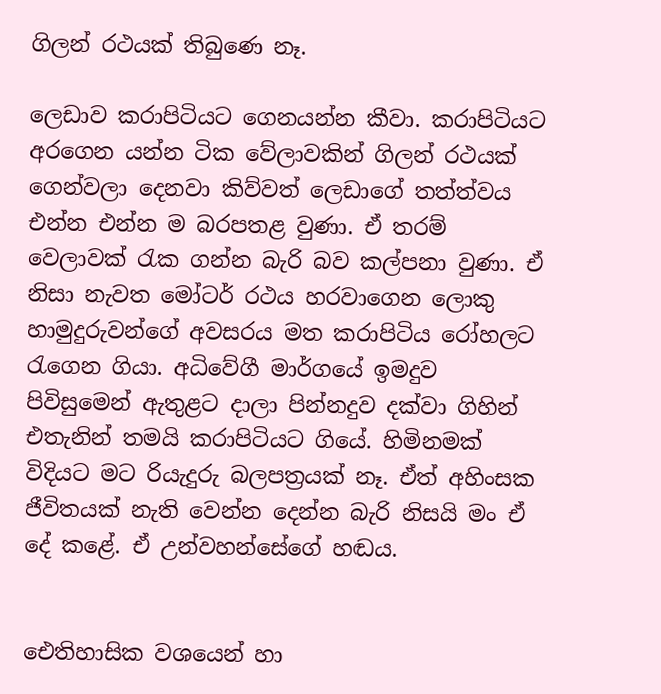ගිලන් රථයක් තිබුණෙ නෑ.

ලෙඩාව කරාපිටියට ගෙනයන්න කීවා. කරාපිටියට අරගෙන යන්න ටික වේලාවකින් ගිලන් රථයක් ගෙන්වලා දෙනවා කිව්වත් ලෙඩාගේ තත්ත්වය එන්න එන්න ම බරපතළ වුණා. ඒ තරම් වෙලාවක් රැක ගන්න බැරි බව කල්පනා වුණා. ඒ නිසා නැවත මෝටර් රථය හරවාගෙන ලොකු හාමුදුරුවන්ගේ අවසරය මත කරාපිටිය රෝහලට රැගෙන ගියා. අධිවේගී මාර්ගයේ ඉමදුව පිවිසුමෙන් ඇතුළට දාලා පින්නදුව දක්වා ගිහින් එතැනින් තමයි කරාපිටියට ගියේ. හිමිනමක් විදියට මට රියැදුරු බලපත්‍රයක් නෑ. ඒත් අහිංසක ජීවිතයක් නැති වෙන්න දෙන්න බැරි නිසයි මං ඒ දේ කළේ. ඒ උන්වහන්සේගේ හඬය.


ඓතිහාසික වශයෙන් හා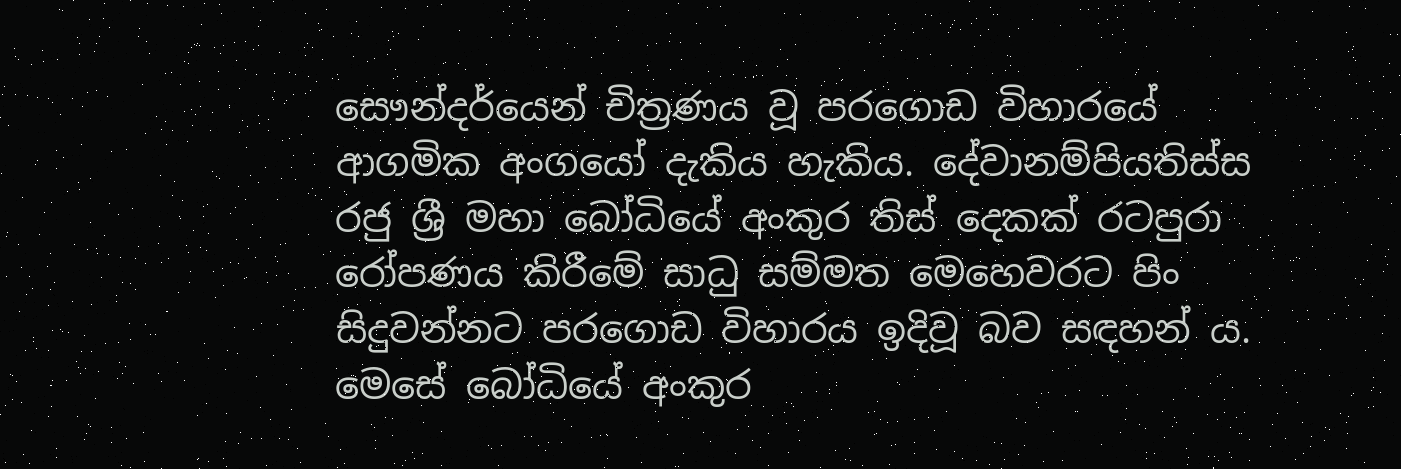සෞන්දර්යෙන් චිත්‍රණය වූ පරගොඩ විහාරයේ ආගමික අංගයෝ දැකිය හැකිය. දේවානම්පියතිස්ස රජු ශ්‍රී මහා බෝධියේ අංකුර තිස් දෙකක් රටපුරා රෝපණය කිරීමේ සාධු සම්මත මෙහෙවරට පිං සිදුවන්නට පරගොඩ විහාරය ඉදිවූ බව සඳහන් ය. මෙසේ බෝධියේ අංකුර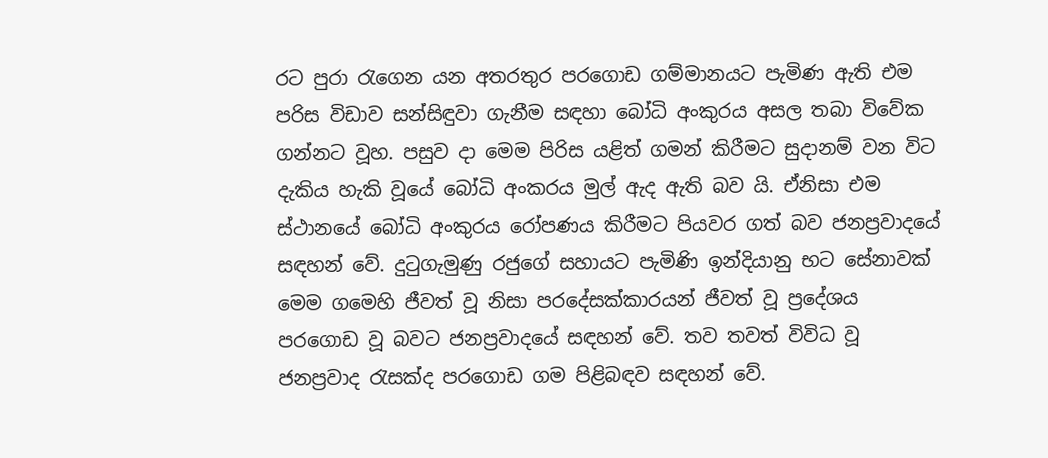රට පුරා රැගෙන යන අතරතුර පරගොඩ ගම්මානයට පැමිණ ඇති එම පරිස විඩාව සන්සිඳුවා ගැනීම සඳහා බෝධි අංකුරය අසල තබා විවේක ගන්නට වූහ. පසුව දා මෙම පිරිස යළිත් ගමන් කිරීමට සුදානම් වන විට දැකිය හැකි වූයේ බෝධි අංකරය මුල් ඇද ඇති බව යි. ඒනිසා එම ස්ථානයේ බෝධි අංකුරය රෝපණය කිරීමට පියවර ගත් බව ජනප්‍රවාදයේ සඳහන් වේ. දුටුගැමුණු රජුගේ සහායට පැමිණි ඉන්දියානු භට සේනාවක් මෙම ගමෙහි ජීවත් වූ නිසා පරදේසක්කාරයන් ජීවත් වූ ප්‍රදේශය පරගොඩ වූ බවට ජනප්‍රවාදයේ සඳහන් වේ. තව තවත් විවිධ වූ ජනප්‍රවාද රැසක්ද පරගොඩ ගම පිළිබඳව සඳහන් වේ.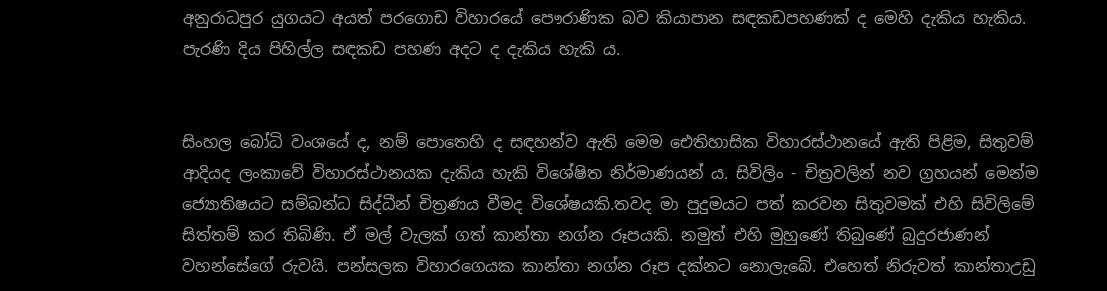අනුරාධපුර යුගයට අයත් පරගොඩ විහාරයේ පෞරාණික බව කියාපාන සඳකඩපහණක් ද මෙහි දැකිය හැකිය. පැරණි දිය පිහිල්ල සඳකඩ පහණ අදට ද දැකිය හැකි ය.


සිංහල බෝධි වංශයේ ද, නම් පොතෙහි ද සඳහන්ව ඇති මෙම ඓතිහාසික විහාරස්ථානයේ ඇති පිළිම, සිතුවම් ආදියද ලංකාවේ විහාරස්ථානයක දැකිය හැකි විශේෂිත නිර්මාණයන් ය. සිවිලිං - චිත්‍රවලින් නව ග්‍රහයන් මෙන්ම ජ්‍යොතිෂයට සම්බන්ධ සිද්ධීන් චිත්‍රණය වීමද විශේෂයකි.තවද මා පුදුමයට පත් කරවන සිතුවමක් එහි සිවිලිමේ සිත්තම් කර තිබිණි. ඒ මල් වැලක් ගත් කාන්තා නග්න රූපයකි. නමුත් එහි මුහුණේ තිබුණේ බුදුරජාණන් වහන්සේගේ රුවයි. පන්සලක විහාරගෙයක කාන්තා නග්න රූප දක්නට නොලැබේ. එහෙත් නිරුවත් කාන්තාඋඩු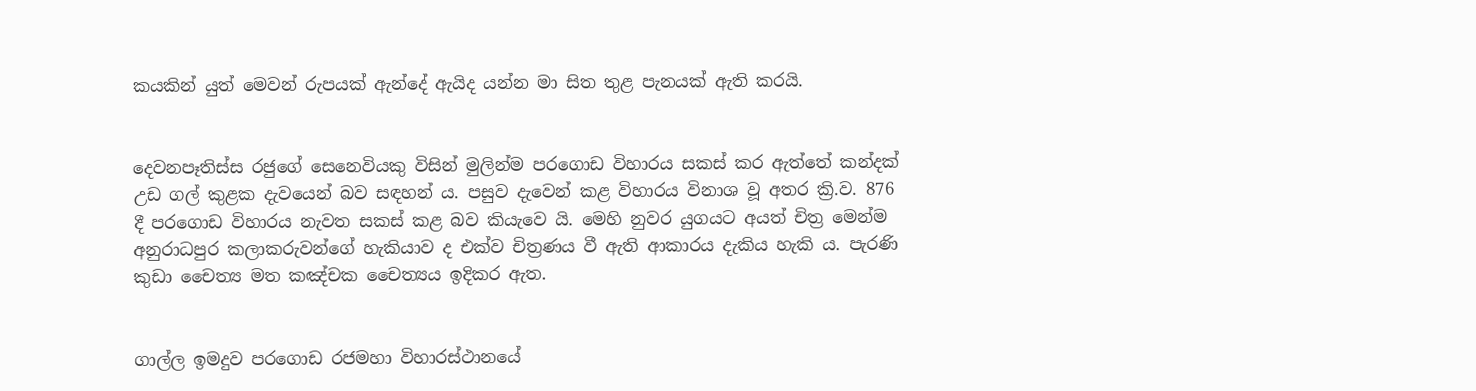කයකින් යුත් මෙවන් රුපයක් ඇන්දේ ඇයිද යන්න මා සිත තුළ පැනයක් ඇති කරයි.


දෙවනපෑතිස්ස රජුගේ සෙනෙවියකු විසින් මුලින්ම පරගොඩ විහාරය සකස් කර ඇත්තේ කන්දක් උඩ ගල් කුළක දැවයෙන් බව සඳහන් ය. පසුව දැවෙන් කළ විහාරය විනාශ වූ අතර ක්‍රි.ව. 876 දී පරගොඩ විහාරය නැවත සකස් කළ බව කියැවෙ යි. මෙහි නුවර යුගයට අයත් චිත්‍ර මෙන්ම අනුරාධපුර කලාකරුවන්ගේ හැකියාව ද එක්ව චිත්‍රණය වී ඇති ආකාරය දැකිය හැකි ය. පැරණි කුඩා චෛත්‍ය මත කඤ්චක චෛත්‍යය ඉදිකර ඇත.


ගාල්ල ඉමදුව පරගොඩ රජමහා විහාරස්ථානයේ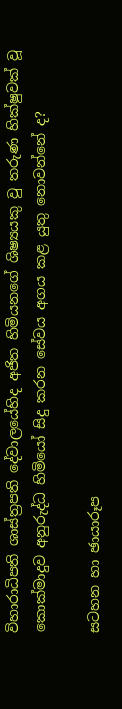විහාරාධිපති ශාස්ත්‍රපති දේවාලයේහිද අජිත හිමියනගේ ශිෂ්‍යයකු වු තරුණ හික්ෂුවක් වූ කොක්මාදුව අනුරුද්ධ හිමියෝ සිදු කරන සේවය අගය කළ යුතු නොවන්නේ ද?

සටහන හා ඡායාරූප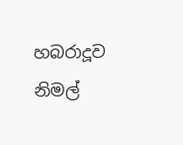හබරාදූව
නිමල්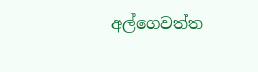අල්ගෙවත්ත